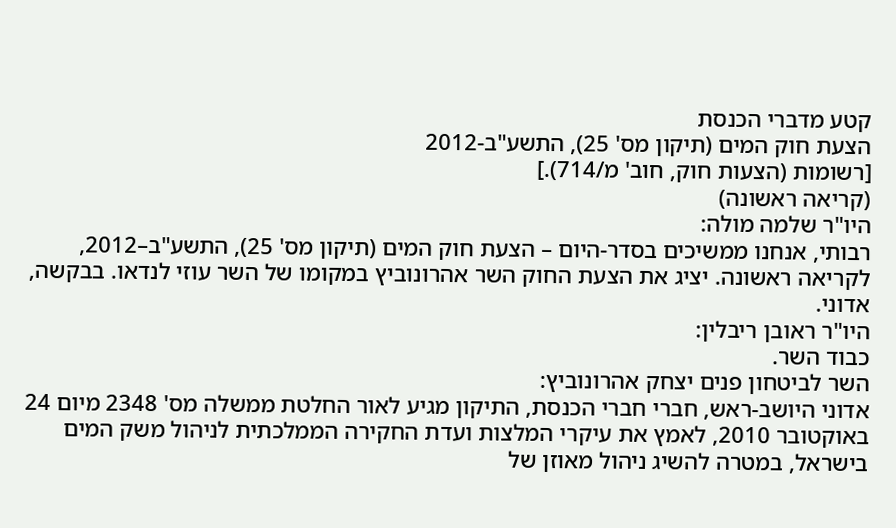קטע מדברי הכנסת
הצעת חוק המים (תיקון מס' 25), התשע"ב-2012
[רשומות (הצעות חוק, חוב' מ/714).]
(קריאה ראשונה)
היו"ר שלמה מולה:
רבותי, אנחנו ממשיכים בסדר-היום – הצעת חוק המים (תיקון מס' 25), התשע"ב–2012, לקריאה ראשונה. יציג את הצעת החוק השר אהרונוביץ במקומו של השר עוזי לנדאו. בבקשה, אדוני.
היו"ר ראובן ריבלין:
כבוד השר.
השר לביטחון פנים יצחק אהרונוביץ:
אדוני היושב-ראש, חברי חברי הכנסת, התיקון מגיע לאור החלטת ממשלה מס' 2348 מיום 24 באוקטובר 2010, לאמץ את עיקרי המלצות ועדת החקירה הממלכתית לניהול משק המים בישראל, במטרה להשיג ניהול מאוזן של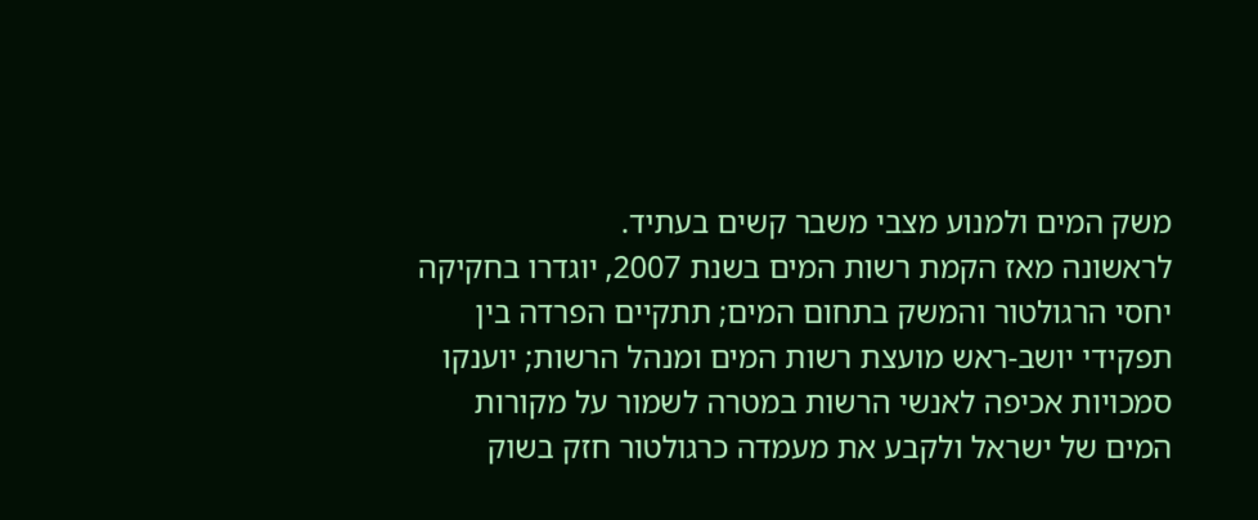משק המים ולמנוע מצבי משבר קשים בעתיד.
לראשונה מאז הקמת רשות המים בשנת 2007, יוגדרו בחקיקה יחסי הרגולטור והמשק בתחום המים; תתקיים הפרדה בין תפקידי יושב-ראש מועצת רשות המים ומנהל הרשות; יוענקו סמכויות אכיפה לאנשי הרשות במטרה לשמור על מקורות המים של ישראל ולקבע את מעמדה כרגולטור חזק בשוק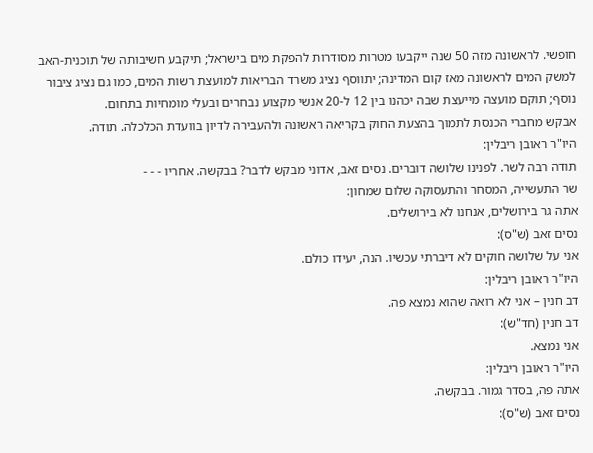חופשי. לראשונה מזה 50 שנה ייקבעו מטרות מסודרות להפקת מים בישראל; תיקבע חשיבותה של תוכנית-האב למשק המים לראשונה מאז קום המדינה; יתווסף נציג משרד הבריאות למועצת רשות המים, כמו גם נציג ציבור נוסף; תוקם מועצה מייעצת שבה יכהנו בין 12 ל-20 אנשי מקצוע נבחרים ובעלי מומחיות בתחום.
אבקש מחברי הכנסת לתמוך בהצעת החוק בקריאה ראשונה ולהעבירה לדיון בוועדת הכלכלה. תודה.
היו"ר ראובן ריבלין:
תודה רבה לשר. לפנינו שלושה דוברים. נסים זאב, אדוני מבקש לדבר? בבקשה. אחריו - - -
שר התעשייה, המסחר והתעסוקה שלום שמחון:
אתה גר בירושלים, אנחנו לא בירושלים.
נסים זאב (ש"ס):
אני על שלושה חוקים לא דיברתי עכשיו. הנה, יעידו כולם.
היו"ר ראובן ריבלין:
דב חנין – אני לא רואה שהוא נמצא פה.
דב חנין (חד"ש):
אני נמצא.
היו"ר ראובן ריבלין:
אתה פה, בסדר גמור. בבקשה.
נסים זאב (ש"ס):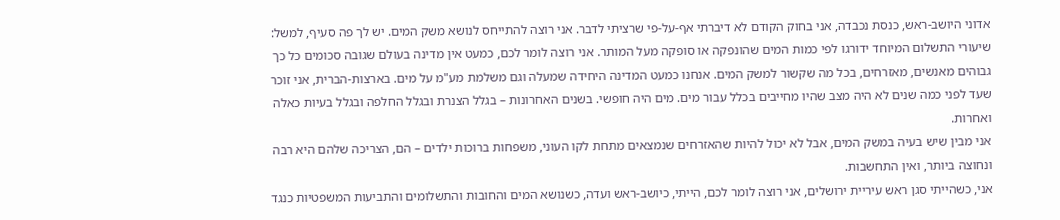אדוני היושב-ראש, כנסת נכבדה, אני בחוק הקודם לא דיברתי אף-על-פי שרציתי לדבר. אני רוצה להתייחס לנושא משק המים. יש לך פה סעיף, למשל: שיעורי התשלום המיוחד ידורגו לפי כמות המים שהונפקה או סופקה מעל המותר. אני רוצה לומר לכם, כמעט אין מדינה בעולם שגובה סכומים כל כך גבוהים מאנשים, מאזרחים, בכל מה שקשור למשק המים. אנחנו כמעט המדינה היחידה שמעלה וגם משלמת מע"מ על מים. בארצות-הברית, אני זוכר שעד לפני כמה שנים לא היה מצב שהיו מחייבים בכלל עבור מים. מים היה חופשי. בשנים האחרונות – בגלל הצנרת ובגלל החלפה ובגלל בעיות כאלה ואחרות.
אני מבין שיש בעיה במשק המים, אבל לא יכול להיות שהאזרחים שנמצאים מתחת לקו העוני, משפחות ברוכות ילדים – הם, הצריכה שלהם היא רבה ונחוצה ביותר, ואין התחשבות.
אני, כשהייתי סגן ראש עיריית ירושלים, אני רוצה לומר לכם, הייתי, כיושב-ראש ועדה, כשנושא המים והחובות והתשלומים והתביעות המשפטיות כנגד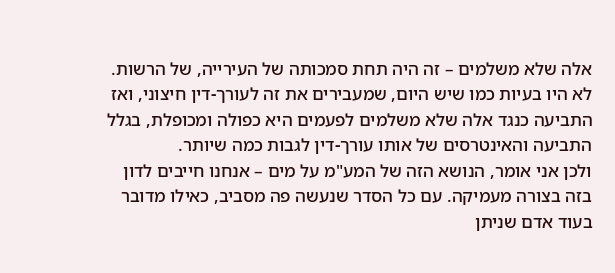אלה שלא משלמים – זה היה תחת סמכותה של העירייה, של הרשות. לא היו בעיות כמו שיש היום, שמעבירים את זה לעורך-דין חיצוני, ואז התביעה כנגד אלה שלא משלמים לפעמים היא כפולה ומכופלת, בגלל התביעה והאינטרסים של אותו עורך-דין לגבות כמה שיותר.
ולכן אני אומר, הנושא הזה של המע"מ על מים – אנחנו חייבים לדון בזה בצורה מעמיקה. עם כל הסדר שנעשה פה מסביב, כאילו מדובר בעוד אדם שניתן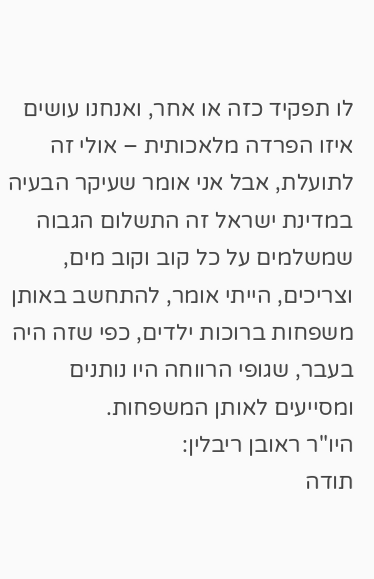לו תפקיד כזה או אחר, ואנחנו עושים איזו הפרדה מלאכותית – אולי זה לתועלת, אבל אני אומר שעיקר הבעיה במדינת ישראל זה התשלום הגבוה שמשלמים על כל קוב וקוב מים, וצריכים, הייתי אומר, להתחשב באותן משפחות ברוכות ילדים, כפי שזה היה בעבר, שגופי הרווחה היו נותנים ומסייעים לאותן המשפחות.
היו"ר ראובן ריבלין:
תודה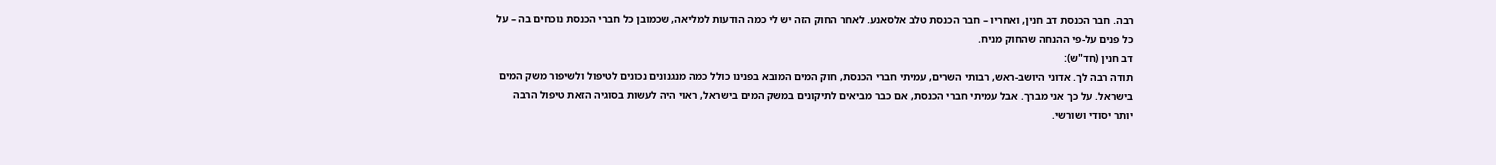רבה. חבר הכנסת דב חנין, ואחריו – חבר הכנסת טלב אלסאנע. לאחר החוק הזה יש לי כמה הודעות למליאה, שכמובן כל חברי הכנסת נוכחים בה – על כל פנים על-פי ההנחה שהחוק מניח.
דב חנין (חד"ש):
תודה רבה לך. אדוני היושב-ראש, רבותי השרים, עמיתי חברי הכנסת, חוק המים המובא בפנינו כולל כמה מנגנונים נכונים לטיפול ולשיפור משק המים בישראל. על כך אני מברך. אבל עמיתי חברי הכנסת, אם כבר מביאים לתיקונים במשק המים בישראל, ראוי היה לעשות בסוגיה הזאת טיפול הרבה יותר יסודי ושורשי.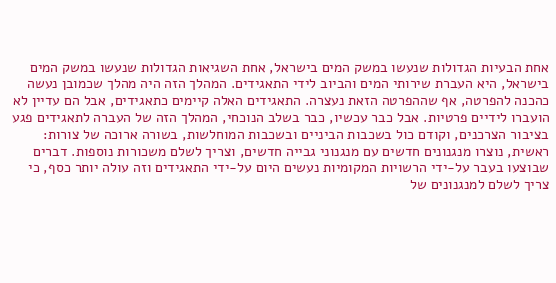אחת הבעיות הגדולות שנעשו במשק המים בישראל, אחת השגיאות הגדולות שנעשו במשק המים בישראל, היא העברת שירותי המים והביוב לידי התאגידים. המהלך הזה היה מהלך שכמובן נעשה כהכנה להפרטה, אף שההפרטה הזאת נעצרה. התאגידים האלה קיימים כתאגידים, אבל הם עדיין לא הועברו לידיים פרטיות. אבל כבר עכשיו, כבר בשלב הנוכחי, המהלך הזה של העברה לתאגידים פגע בציבור הצרכנים, וקודם כול בשכבות הביניים ובשכבות המוחלשות, בשורה ארוכה של צורות: ראשית, נוצרו מנגנונים חדשים עם מנגנוני גבייה חדשים, וצריך לשלם משכורות נוספות. דברים שבוצעו בעבר על-ידי הרשויות המקומיות נעשים היום על-ידי התאגידים וזה עולה יותר כסף, כי צריך לשלם למנגנונים של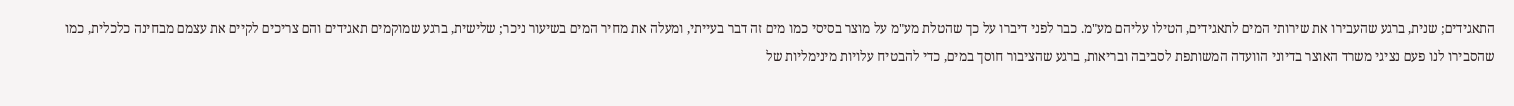התאגידים; שנית, ברגע שהעבירו את שירותי המים לתאגידים, הטילו עליהם מע"מ. כבר לפני דיברו על כך שהטלת מע"מ על מוצר בסיסי כמו מים זה דבר בעייתי, ומעלה את מחיר המים בשיעור ניכר; שלישית, ברגע שמוקמים תאגידים והם צריכים לקיים את עצמם מבחינה כלכלית, כמו שהסבירו לנו פעם נציגי משרד האוצר בדיוני הוועדה המשותפת לסביבה ובריאות, ברגע שהציבור חוסך במים, כדי להבטיח עלויות מינימליות של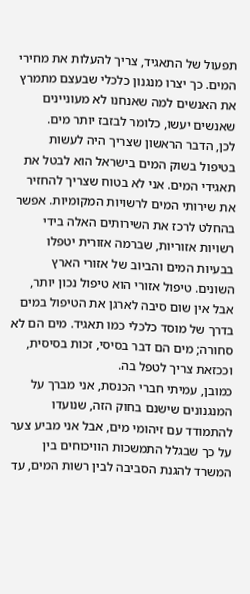תפעול של התאגיד, צריך להעלות את מחירי המים. כך יצרו מנגנון כלכלי שבעצם מתמרץ את האנשים למה שאנחנו לא מעוניינים שאנשים יעשו, כלומר לבזבז יותר מים.
לכן, הדבר הראשון שצריך היה לעשות בטיפול בשוק המים בישראל הוא לבטל את תאגידי המים. אני לא בטוח שצריך להחזיר את שירותי המים לרשויות המקומיות. אפשר בהחלט לרכז את השירותים האלה בידי רשויות אזוריות, שברמה אזורית יטפלו בבעיות המים והביוב של אזורי הארץ השונים. טיפול אזורי הוא טיפול נכון יותר, אבל אין שום סיבה לארגן את הטיפול במים בדרך של מוסד כלכלי כמו תאגיד. מים הם לא סחורה; מים הם דבר בסיסי, זכות בסיסית, וככזאת צריך לטפל בה.
כמובן, עמיתי חברי הכנסת, אני מברך על המנגנונים שישנם בחוק הזה, שנועדו להתמודד עם זיהומי מים, אבל אני מביע צער על כך שבגלל התמשכות הוויכוחים בין המשרד להגנת הסביבה לבין רשות המים, עד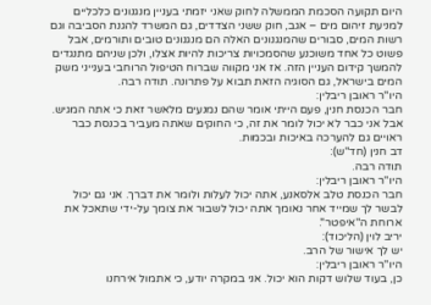היום תקועה הסכמת הממשלה לחוק שאני יזמתי בעניין מנגנונים כלכליים למניעת זיהום מים – אגב, חוק ששני הצדדים, גם המשרד להגנת הסביבה וגם רשות המים, סבורים שהמנגנונים האלה הם מנגנונים טובים ותורמים, אבל פשוט כל אחד משוכנע שהסמכויות צריכות להיות אצלו, ולכן שניהם מתנגדים להמשך קידום העניין הזה. אז אני מקווה שברוח הטיפול הרוחבי בענייני משק המים בישראל, גם הסוגיה הזאת תבוא על פתרונה. תודה רבה.
היו"ר ראובן ריבלין:
חבר הכנסת חנין, פעם הייתי אומר שהם נמנעים מלאשר זאת כי אתה המגיש. אבל אני כבר לא יכול לומר את זה, כי החוקים שאתה מעביר בכנסת כבר ראויים גם להערכה באיכות ובכמות.
דב חנין (חד"ש):
תודה רבה.
היו"ר ראובן ריבלין:
חבר הכנסת טלב אלסאנע, אתה יכול לעלות ולומר את דברך. אני גם יכול לבשר לך שמייד אחר נאומך אתה יכול לשבור את צומך על-ידי שתאכל את ארוחת ה"איפטר".
יריב לוין (הליכוד):
יש לך אישור של הרב.
היו"ר ראובן ריבלין:
כן, בעוד שלוש דקות הוא יכול. אני במקרה יודע, כי אתמול אירחנו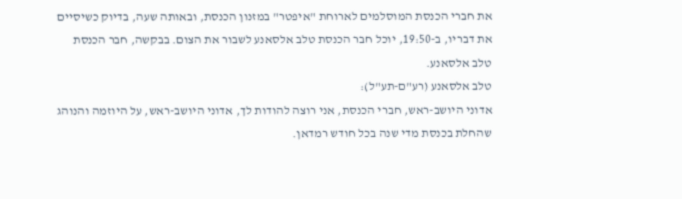את חברי הכנסת המוסלמים לארוחת "איפטר" במזנון הכנסת, ובאותה שעה, בדיוק כשיסיים את דבריו, ב-19:50, יוכל חבר הכנסת טלב אלסאנע לשבור את הצום. בבקשה, חבר הכנסת טלב אלסאנע.
טלב אלסאנע (רע"ם-תע"ל):
אדוני היושב-ראש, חברי הכנסת, אני רוצה להודות לך, אדוני היושב-ראש, על היוזמה והנוהג שהחלת בכנסת מדי שנה בכל חודש רמדאן.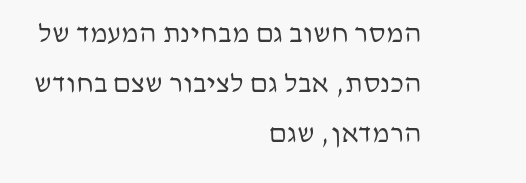המסר חשוב גם מבחינת המעמד של הכנסת, אבל גם לציבור שצם בחודש הרמדאן, שגם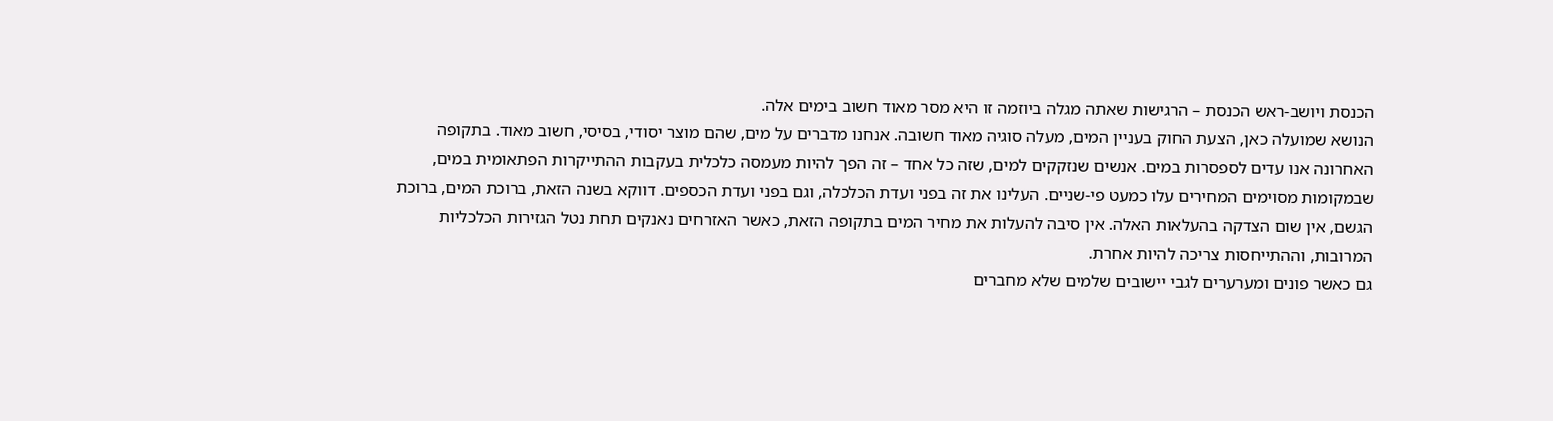הכנסת ויושב-ראש הכנסת – הרגישות שאתה מגלה ביוזמה זו היא מסר מאוד חשוב בימים אלה.
הנושא שמועלה כאן, הצעת החוק בעניין המים, מעלה סוגיה מאוד חשובה. אנחנו מדברים על מים, שהם מוצר יסודי, בסיסי, חשוב מאוד. בתקופה האחרונה אנו עדים לספסרות במים. אנשים שנזקקים למים, שזה כל אחד – זה הפך להיות מעמסה כלכלית בעקבות ההתייקרות הפתאומית במים, שבמקומות מסוימים המחירים עלו כמעט פי-שניים. העלינו את זה בפני ועדת הכלכלה, וגם בפני ועדת הכספים. דווקא בשנה הזאת, ברוכת המים, ברוכת הגשם, אין שום הצדקה בהעלאות האלה. אין סיבה להעלות את מחיר המים בתקופה הזאת, כאשר האזרחים נאנקים תחת נטל הגזירות הכלכליות המרובות, וההתייחסות צריכה להיות אחרת.
גם כאשר פונים ומערערים לגבי יישובים שלמים שלא מחברים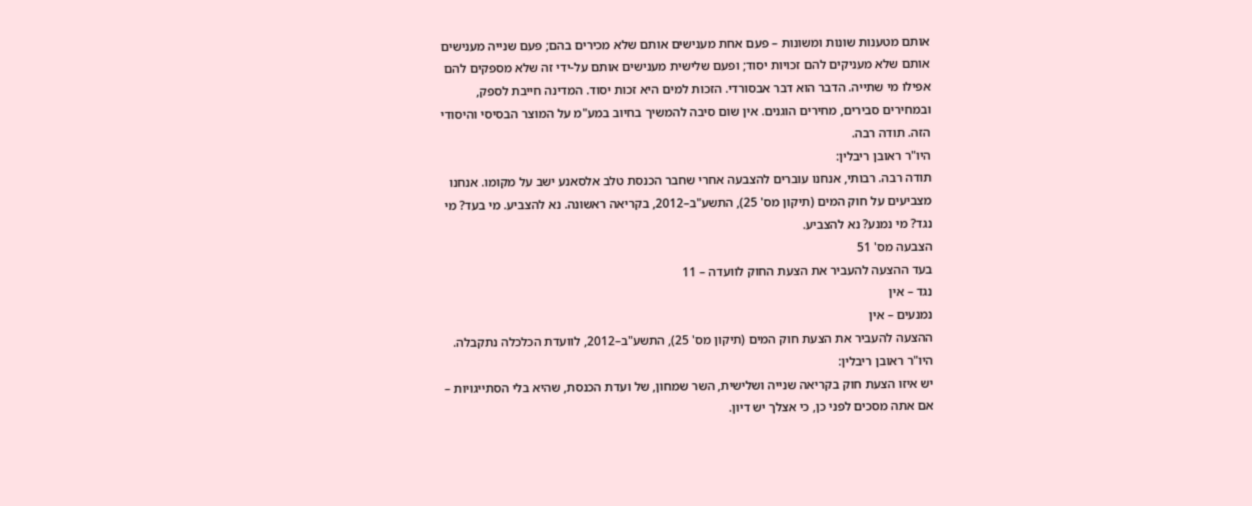אותם מטענות שונות ומשונות – פעם אחת מענישים אותם שלא מכירים בהם; פעם שנייה מענישים אותם שלא מעניקים להם זכויות יסוד; ופעם שלישית מענישים אותם על-ידי זה שלא מספקים להם אפילו מי שתייה. הדבר הוא דבר אבסורדי. הזכות למים היא זכות יסוד. המדינה חייבת לספק, ובמחירים סבירים, מחירים הוגנים. אין שום סיבה להמשיך בחיוב במע"מ על המוצר הבסיסי והיסודי הזה. תודה רבה.
היו"ר ראובן ריבלין:
תודה רבה. רבותי, אנחנו עוברים להצבעה אחרי שחבר הכנסת טלב אלסאנע ישב על מקומו. אנחנו מצביעים על חוק המים (תיקון מס' 25), התשע"ב–2012, בקריאה ראשונה. נא להצביע. מי בעד? מי נגד? מי נמנע? נא להצביע.
הצבעה מס' 51
בעד ההצעה להעביר את הצעת החוק לוועדה – 11
נגד – אין
נמנעים – אין
ההצעה להעביר את הצעת חוק המים (תיקון מס' 25), התשע"ב–2012, לוועדת הכלכלה נתקבלה.
היו"ר ראובן ריבלין:
יש איזו הצעת חוק בקריאה שנייה ושלישית, השר שמחון, של ועדת הכנסת, שהיא בלי הסתייגויות – אם אתה מסכים לפני כן, כי אצלך יש דיון.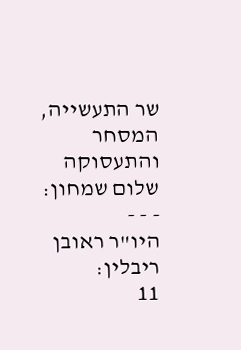שר התעשייה, המסחר והתעסוקה שלום שמחון:
- - -
היו"ר ראובן ריבלין:
11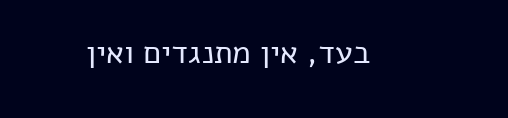בעד, אין מתנגדים ואין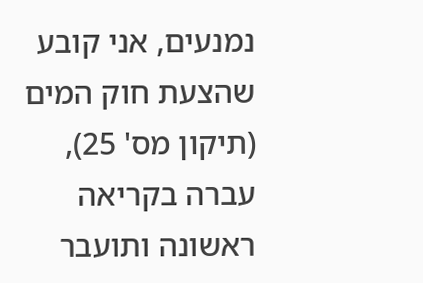נמנעים, אני קובע שהצעת חוק המים (תיקון מס' 25), עברה בקריאה ראשונה ותועבר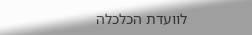לוועדת הכלכלה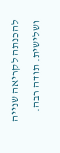להכנתה לקריאה שנייה ושלישית. תודה רבה.